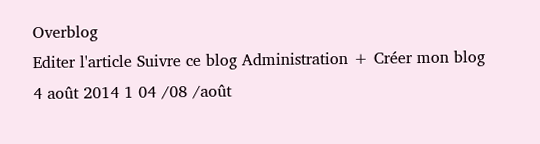Overblog
Editer l'article Suivre ce blog Administration + Créer mon blog
4 août 2014 1 04 /08 /août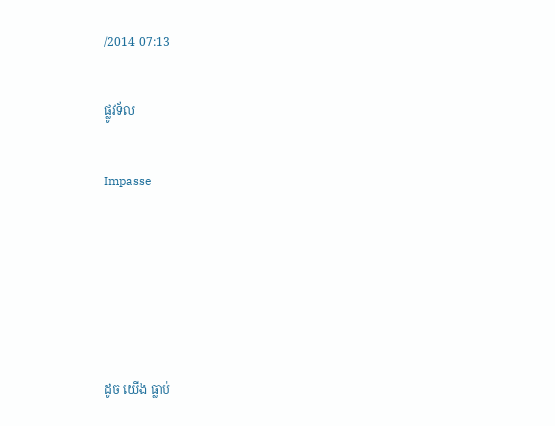/2014 07:13

ផ្លូវទ័ល

Impasse





ដូច យើង ធ្លាប់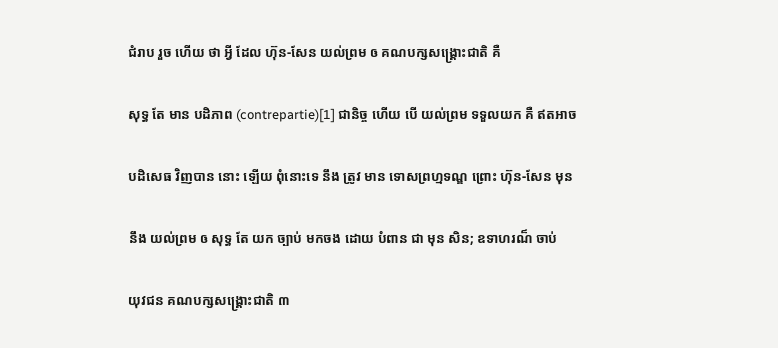ជំរាប រួច ហើយ ថា អ្វី ដែល ហ៊ុន-សែន យល់ព្រម ឲ គណបក្សសង្គ្រោះជាតិ គឺ

សុទ្ធ តែ មាន បដិភាព (contrepartie)[1] ជានិច្ច ហើយ បើ យល់ព្រម ទទួលយក គឺ ឥតអាច

បដិសេធ វិញបាន នោះ ឡើយ ពុំនោះទេ នឹង ត្រូវ មាន ទោសព្រហ្មទណ្ឌ ព្រោះ ហ៊ុន-សែន មុន

នឹង យល់ព្រម ឲ សុទ្ធ តែ យក ច្បាប់ មកចង ដោយ បំពាន ជា មុន សិន; ឧទាហរណ៏ ចាប់

យុវជន គណបក្សសង្គ្រោះជាតិ ៣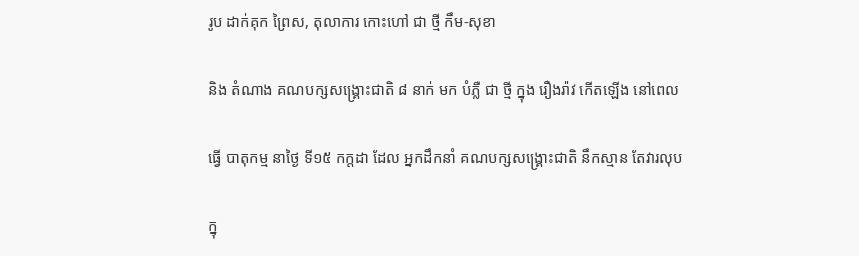រូប ដាក់គុក ព្រៃស, តុលាការ កោះហៅ ជា ថ្មី កឹម-សុខា

និង តំណាង គណបក្សសង្គ្រោះជាតិ ៨ នាក់ មក បំភ្លឺ ជា ថ្មី ក្នុង រឿងរ៉ាវ កើតឡើង នៅពេល

ធ្វើ បាតុកម្ម នាថ្ងៃ ទី១៥ កក្តដា ដែល អ្នកដឹកនាំ គណបក្សសង្គ្រោះជាតិ នឹកស្មាន តែវារលុប

ក្នុ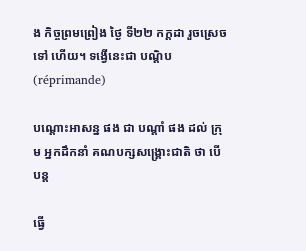ង កិច្ចព្រមព្រៀង ថ្ងៃ ទី២២ កក្តដា រួចស្រេច ទៅ ហើយ។ ទង្វើនេះជា បណ្តិប(réprimande)

បណ្តោះអាសន្ន ផង ជា បណ្តាំ ផង ដល់ ក្រុម អ្នកដឹកនាំ គណបក្សសង្គ្រោះជាតិ ថា បើ បន្ត

ធ្វើ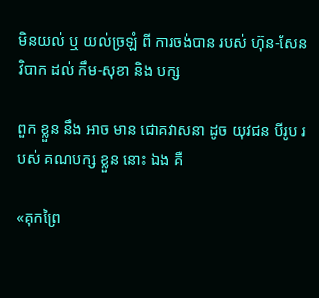មិនយល់ ឬ យល់ច្រឡំ ពី ការចង់បាន របស់ ហ៊ុន-សែន វិបាក ដល់ កឹម-សុខា និង បក្ស

ពួក ខ្លួន នឹង អាច មាន ជោគវាសនា ដូច យុវជន បីរូប របស់ គណបក្ស ខ្លួន នោះ ឯង គឺ

«គុកព្រៃ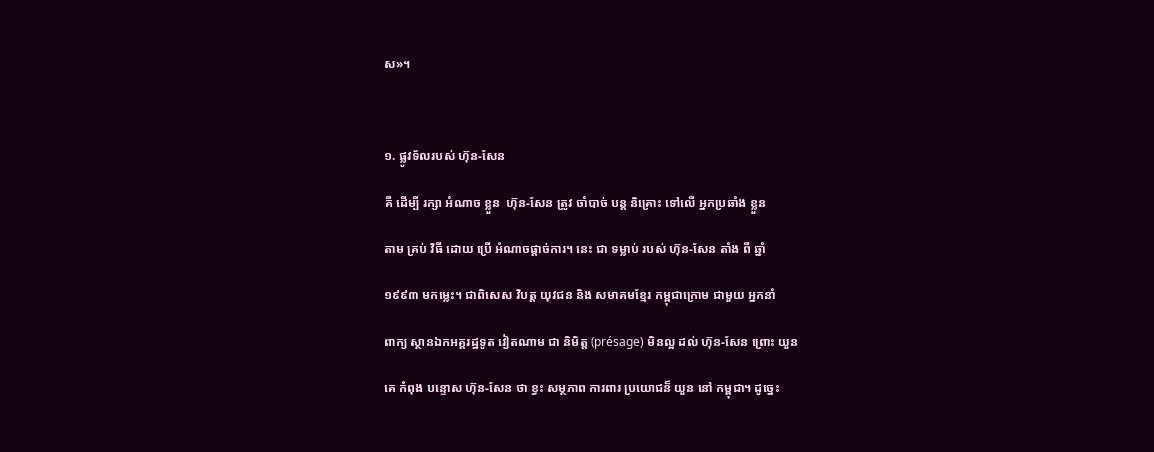ស»។



១. ផ្លូវទ័លរបស់ ហ៊ុន-សែន

គឺ ដើម្បី រក្សា អំណាច ខ្លួន  ហ៊ុន-សែន ត្រូវ ចាំបាច់ បន្ត និគ្រោះ ទៅលើ អ្នកប្រឆាំង ខ្លួន

តាម គ្រប់ វិធី ដោយ ប្រើ អំណាចផ្តាច់ការ។ នេះ ជា ទម្លាប់ របស់ ហ៊ុន-សែន តាំង ពី ឆ្នាំ

១៩៩៣ មកម្លេះ។ ជាពិសេស វិបត្ត យុវជន និង សមាគមខ្មែរ កម្ពុជាក្រោម ជាមួយ អ្នកនាំ

ពាក្យ ស្ថានឯកអគ្គរដ្ឋទូត វៀតណាម ជា និមិត្ត (présage) មិនល្អ ដល់ ហ៊ុន-សែន ព្រោះ យួន

គេ កំពុង បន្ទោស ហ៊ុន-សែន ថា ខ្វះ សម្ថភាព ការពារ ប្រយោជន៏ យួន នៅ កម្ពុជា។ ដូច្នេះ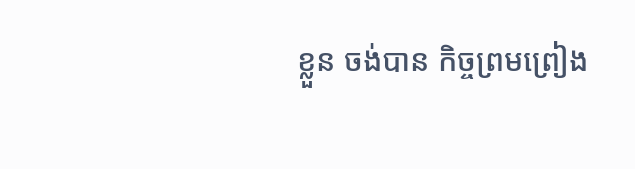ខ្លួន ចង់បាន កិច្ចព្រមព្រៀង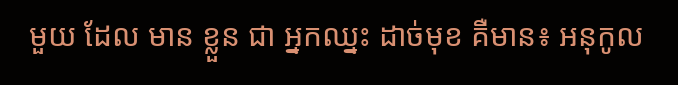មួយ ដែល មាន ខ្លួន ជា អ្នកឈ្នះ ដាច់មុខ គឺមាន៖ អនុកូល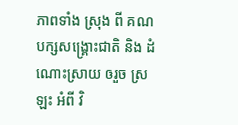ភាពទាំង ស្រុង ពី គណបក្សសង្គ្រោះជាតិ និង ដំណោះស្រាយ ឲរួច ស្រឡះ អំពី វិ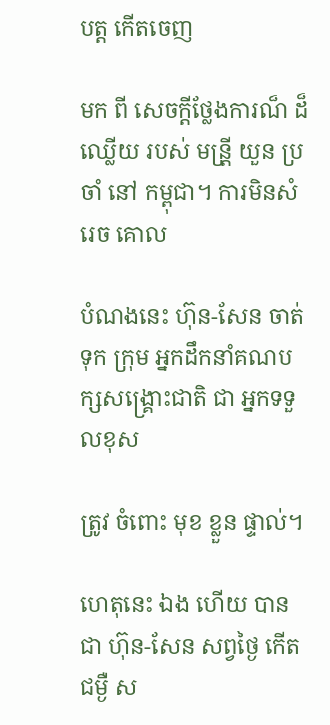បត្ត កើតចេញ

មក ពី សេចក្តីថ្លែងការណ៏ ដ៏ឈ្លើយ របស់ មន្រី្ត យួន ប្រចាំ នៅ កម្ពុជា។ ការមិនសំរេច គោល

បំណងនេះ ហ៊ុន-សែន ចាត់ទុក ក្រុម អ្នកដឹកនាំគណបក្សសង្គ្រោះជាតិ ជា អ្នកទទួលខុស

ត្រូវ ចំពោះ មុខ ខ្លួន ផ្ទាល់។

ហេតុនេះ ឯង ហើយ បាន ជា ហ៊ុន-សែន សព្វថ្ងៃ កើត ជម្ងឺ ស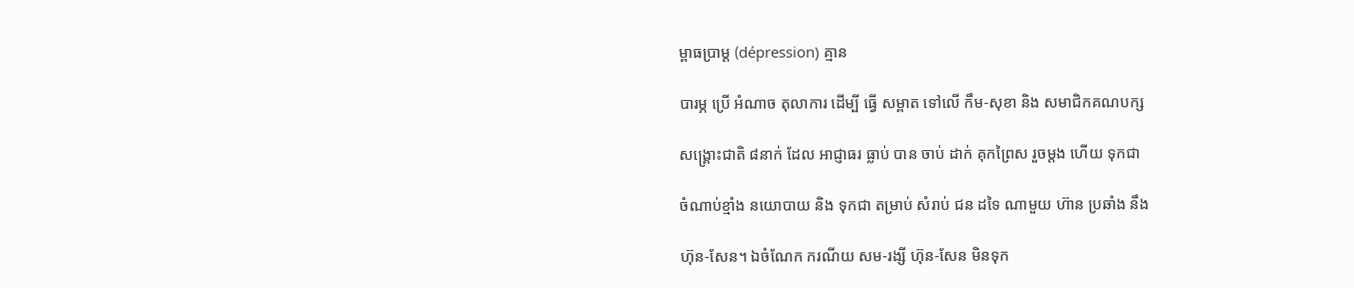ម្ពាធប្រាម្ត (dépression) គ្មាន

បារម្ភ ប្រើ អំណាច តុលាការ ដើម្បី ធ្វើ សម្ពាត ទៅលើ កឹម-សុខា និង សមាជិកគណបក្ស

សង្គ្រោះជាតិ ៨នាក់ ដែល អាជ្ញាធរ ធ្លាប់ បាន ចាប់ ដាក់ គុកព្រៃស រួចម្តង ហើយ ទុកជា

ចំណាប់ខ្មាំង នយោបាយ និង ទុកជា តម្រាប់ សំរាប់ ជន ដទៃ ណាមួយ ហ៊ាន ប្រឆាំង នឹង

ហ៊ុន-សែន។ ឯចំណែក ករណីយ សម-រង្សី ហ៊ុន-សែន មិនទុក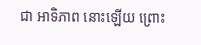ជា អាទិភាព នោះឡើយ ព្រោះ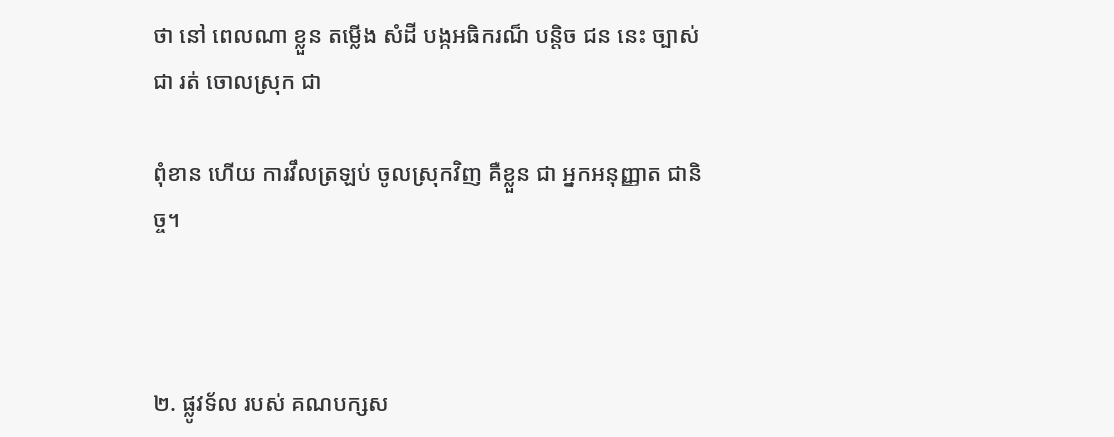ថា នៅ ពេលណា ខ្លួន តម្លើង សំដី បង្កអធិករណ៏ បន្តិច ជន នេះ ច្បាស់ ជា រត់ ចោលស្រុក ជា

ពុំខាន ហើយ ការវឹលត្រឡប់ ចូលស្រុកវិញ គឺខ្លួន ជា អ្នកអនុញ្ញាត ជានិច្ច។



២. ផ្លូវទ័ល របស់ គណបក្សស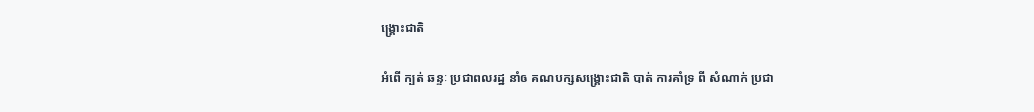ង្គ្រោះជាតិ

អំពើ ក្បត់ ឆន្ទៈ ប្រជាពលរដ្ឋ នាំឲ គណបក្សសង្គ្រោះជាតិ បាត់ ការគាំទ្រ ពី សំណាក់ ប្រជា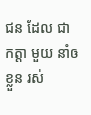ជន ដែល ជា កត្តា មួយ នាំឲ ខ្លួន រស់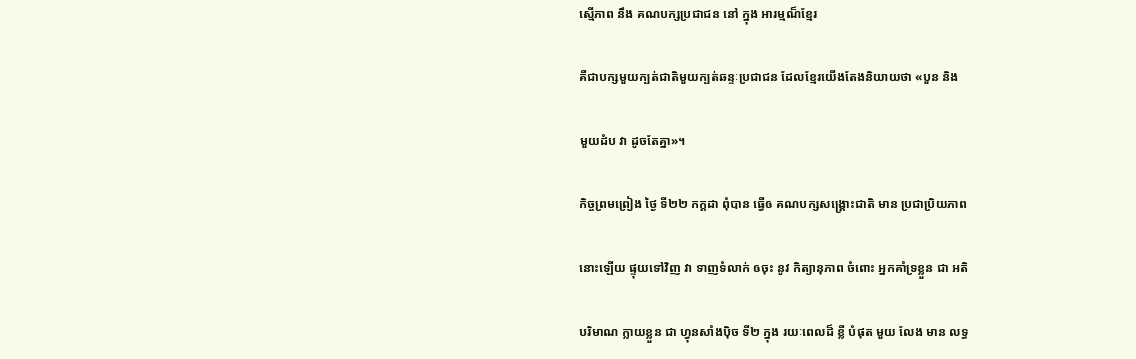ស្មើភាព នឹង គណបក្សប្រជាជន នៅ ក្នុង អារម្មណ៏ខ្មែរ

គឺជាបក្សមួយក្បត់ជាតិមួយក្បត់ឆន្ទៈប្រជាជន ដែលខ្មែរយើងតែងនិយាយថា «បួន និង

មួយដំប វា ដូចតែគ្នា»។

កិច្ចព្រមព្រៀង ថ្ងៃ ទី២២ កក្តដា ពុំបាន ធ្វើឲ គណបក្សសង្គ្រោះជាតិ មាន ប្រជាប្រិយភាព

នោះឡើយ ផ្ទុយទៅវិញ វា ទាញទំលាក់ ឲចុះ នូវ កិត្យានុភាព ចំពោះ អ្នកគាំទ្រខ្លួន ជា អតិ

បរិមាណ ក្លាយខ្លួន ជា ហ្វុនសាំងប៉ិច ទី២ ក្នុង រយៈពេលដ៏ ខ្លី បំផុត មួយ លែង មាន លទ្ធ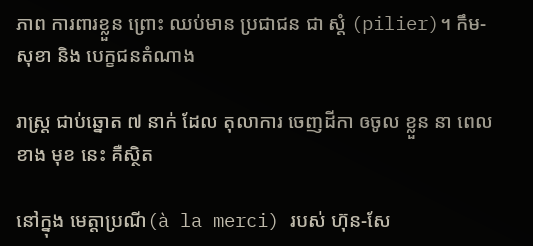ភាព ការពារខ្លួន ព្រោះ ឈប់មាន ប្រជាជន ជា ស្តំ (pilier)។ កឹម-សុខា និង បេក្ខជនតំណាង

រាស្ត្រ ជាប់ឆ្នោត ៧ នាក់ ដែល តុលាការ ចេញដីកា ឲចូល ខ្លួន នា ពេល ខាង មុខ នេះ គឺស្ថិត

នៅក្នុង មេត្តាប្រណី(à la merci) របស់ ហ៊ុន-សែ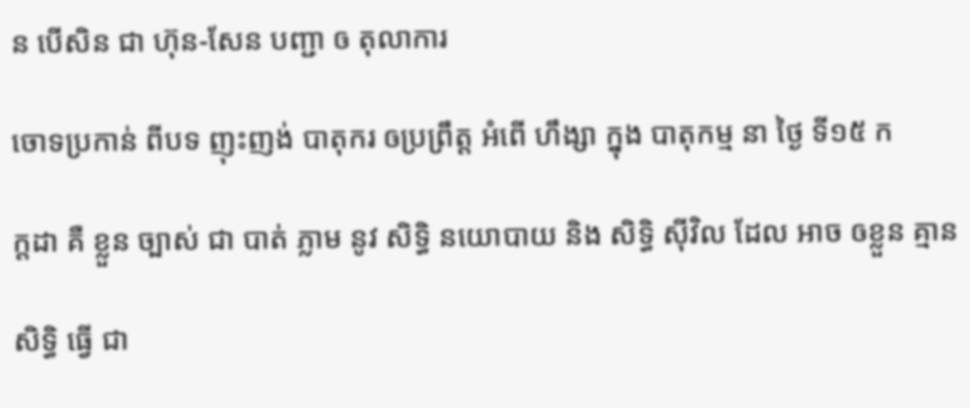ន បើសិន ជា ហ៊ុន-សែន បញ្ជា ឲ តុលាការ

ចោទប្រកាន់ ពីបទ ញុះញង់ បាតុករ ឲប្រព្រឹត្ត អំពើ ហឹង្សា ក្នុង បាតុកម្ម នា ថ្ងៃ ទី១៥ ក

ក្តដា គឺ ខ្លួន ច្បាស់ ជា បាត់ ភ្លាម នូវ សិទ្ធិ នយោបាយ និង សិទ្ធិ ស៊ីវិល ដែល អាច ឲខ្លួន គ្មាន

សិទ្ធិ ធ្វើ ជា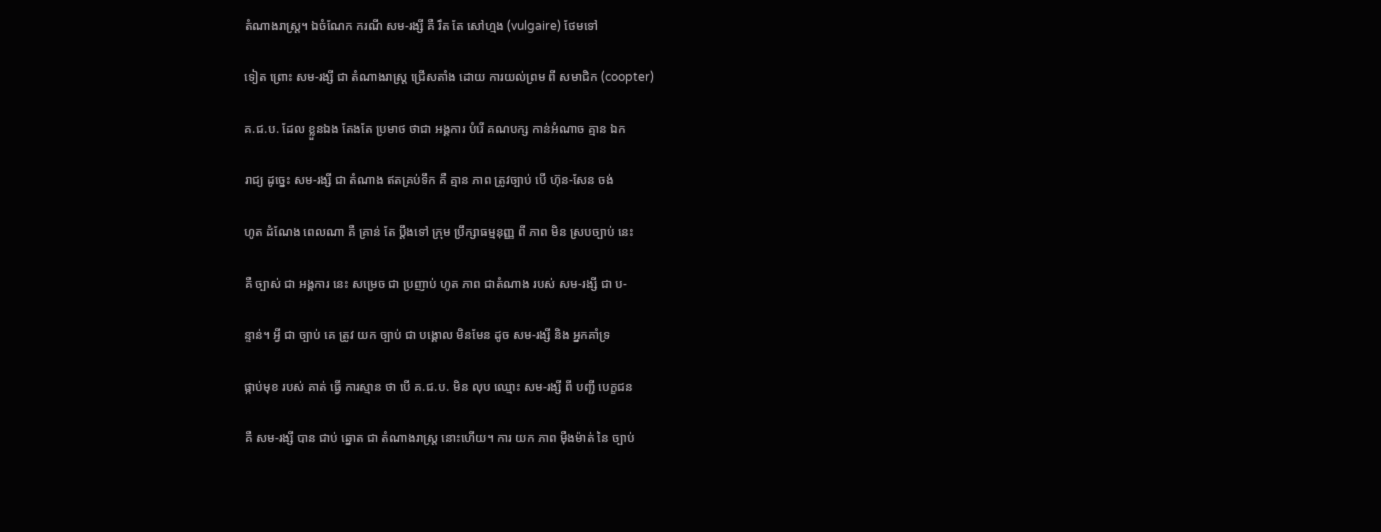តំណាងរាស្ត្រ។ ឯចំណែក ករណី សម-រង្សី គឺ រឹត តែ សៅហ្មង (vulgaire) ថែមទៅ

ទៀត ព្រោះ សម-រង្សី ជា តំណាងរាស្ត្រ ជ្រើសតាំង ដោយ ការយល់ព្រម ពី សមាជិក (coopter)

គ.ជ.ប. ដែល ខ្លួនឯង តែងតែ ប្រមាថ ថាជា អង្គការ បំរើ គណបក្ស កាន់អំណាច គ្មាន ឯក

រាជ្យ ដូច្នេះ សម-រង្សី ជា តំណាង ឥតគ្រប់ទឹក គឺ គ្មាន ភាព ត្រូវច្បាប់ បើ ហ៊ុន-សែន ចង់

ហូត ដំណែង ពេលណា គឺ គ្រាន់ តែ ប្តឹងទៅ ក្រុម ប្រឹក្សាធម្មនុញ្ញ ពី ភាព មិន ស្របច្បាប់ នេះ

គឺ ច្បាស់ ជា អង្គការ នេះ សម្រេច ជា ប្រញាប់ ហូត ភាព ជាតំណាង របស់ សម-រង្សី ជា ប-

ន្ទាន់។ អ្វី ជា ច្បាប់ គេ ត្រូវ យក ច្បាប់ ជា បង្គោល មិនមែន ដូច សម-រង្សី និង អ្នកគាំទ្រ

ផ្កាប់មុខ របស់ គាត់ ធ្វើ ការស្មាន ថា បើ គ.ជ.ប. មិន លុប ឈ្មោះ សម-រង្សី ពី បញ្ជី បេក្ខជន

គឺ សម-រង្សី បាន ជាប់ ឆ្នោត ជា តំណាងរាស្ត្រ នោះហើយ។ ការ យក ភាព ម៉ឺងម៉ាត់ នៃ ច្បាប់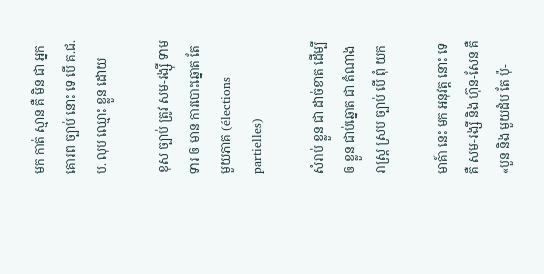មក កាត់ ស្មាន គឺ មិន ជា អ្នកគោរព ច្បាប់ នោះ ទេ បើ គ.ជ.ប. លុប ឈ្មោះ ខ្លួន ដោយ

ខុស ច្បាប់ ត្រូវ សម-រង្ស៊ី ទាមទារ ឲ មាន ការបោះឆ្នោត តែមួយភាគ (élections partielles)

សំរាប់ ខ្លួន ជា ដាច់ខាត ដើម្បី ឲ ខ្លួន ជាប់ឆ្នោត ជា តំណាងរាស្ត្រ ស្រប ច្បាប់ បើ ពុំ យក

មាគ៍ា នេះ មក អនុវត្ត នោះ ទេ គឺ សម-រង្សី និង ហ៊ុន-សែន គឺ «បួន និង មួយដំប តែ ប៉ុ-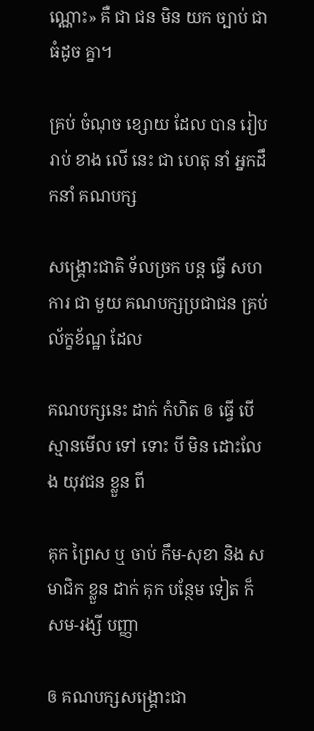ណ្ណោះ» គឺ ជា ជន មិន យក ច្បាប់ ជា ធំដូច គ្នា។

គ្រប់ ចំណុច ខ្សោយ ដែល បាន រៀបរាប់ ខាង លើ នេះ ជា ហេតុ នាំ អ្នកដឹកនាំ គណបក្ស

សង្គ្រោះជាតិ ទ័លច្រក បន្ត ធ្វើ សហការ ជា មួយ គណបក្សប្រជាជន គ្រប់ ល័ក្ខខ័ណ្ឋ ដែល

គណបក្សនេះ ដាក់ កំហិត ឲ ធ្វើ បើ ស្មានមើល ទៅ ទោះ បី មិន ដោះលែង យុវជន ខ្លួន ពី

គុក ព្រៃស ឬ ចាប់ កឹម-សុខា និង សមាជិក ខ្លួន ដាក់ គុក បន្ថែម ទៀត ក៏ សម-រង្សី បញ្ញា

ឲ គណបក្សសង្គ្រោះជា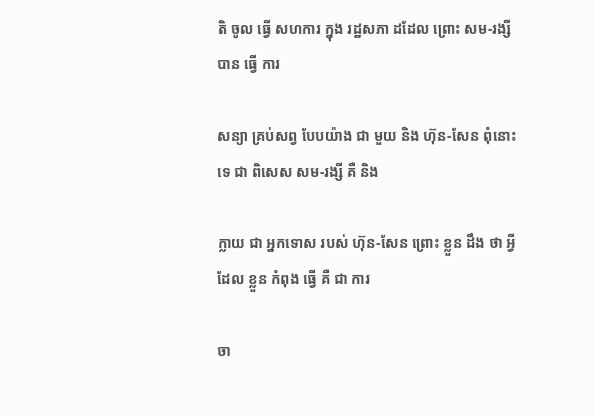តិ ចូល ធ្វើ សហការ ក្នុង រដ្ឋសភា ដដែល ព្រោះ សម-រង្សី បាន ធ្វើ ការ

សន្យា គ្រប់សព្វ បែបយ៉ាង ជា មួយ និង ហ៊ុន-សែន ពុំនោះទេ ជា ពិសេស សម-រង្សី គឺ និង

ក្លាយ ជា អ្នកទោស របស់ ហ៊ុន-សែន ព្រោះ ខ្លួន ដឹង ថា អ្វី ដែល ខ្លួន កំពុង ធ្វើ គឺ ជា ការ

ចា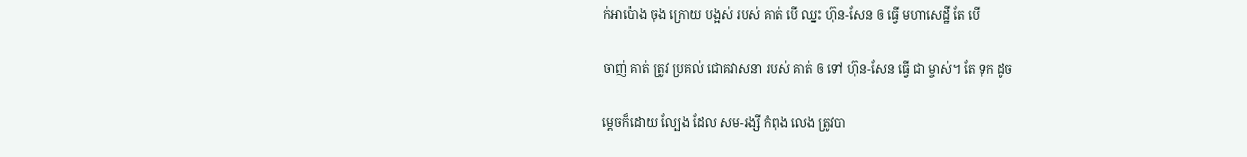ក់អាប៉ោង ចុង ក្រោយ បង្អស់ របស់ គាត់ បើ ឈ្នះ ហ៊ុន-សែន ឲ ធ្វើ មហាសេដ្ឋី តែ បើ

ចាញ់ គាត់ ត្រូវ ប្រគល់ ជោគវាសនា របស់ គាត់ ឲ ទៅ ហ៊ុន-សែន ធ្វើ ជា ម្ចាស់។ តែ ទុក ដូច

ម្តេចក៏ដោយ ល្បែង ដែល សម-រង្សី កំពុង លេង ត្រូវបា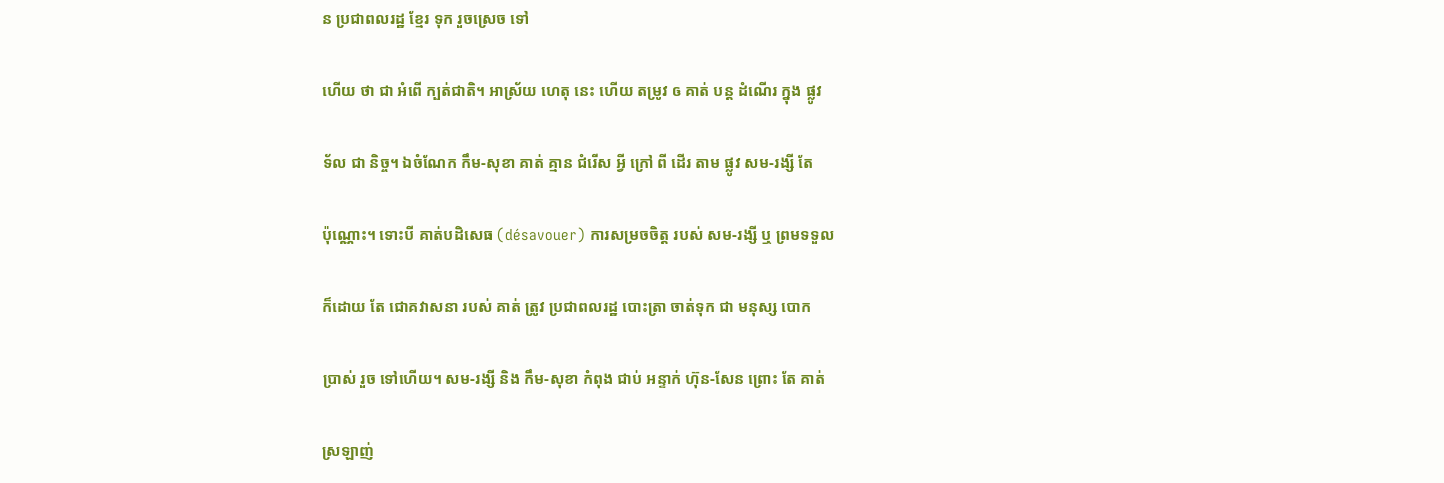ន ប្រជាពលរដ្ឋ ខ្មែរ ទុក រួចស្រេច ទៅ

ហើយ ថា ជា អំពើ ក្បត់ជាតិ។ អាស្រ័យ ហេតុ នេះ ហើយ តម្រូវ ឲ គាត់ បន្ត ដំណើរ ក្នុង ផ្លូវ

ទ័ល ជា និច្ច។ ឯចំណែក កឹម-សុខា គាត់ គ្មាន ជំរើស អ្វី ក្រៅ ពី ដើរ តាម ផ្លូវ សម-រង្សី តែ

ប៉ុណ្ណោះ។ ទោះបី គាត់បដិសេធ (désavouer) ការសម្រចចិត្ត របស់ សម-រង្សី ឬ ព្រមទទួល

ក៏ដោយ តែ ជោគវាសនា របស់ គាត់ ត្រូវ ប្រជាពលរដ្ឋ បោះត្រា ចាត់ទុក ជា មនុស្ស បោក

ប្រាស់ រួច ទៅហើយ។ សម-រង្សី និង កឹម-សុខា កំពុង ជាប់ អន្ទាក់ ហ៊ុន-សែន ព្រោះ តែ គាត់

ស្រឡាញ់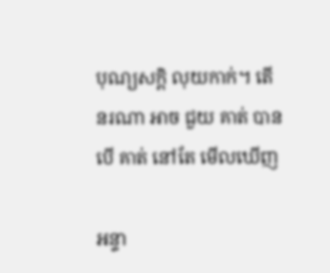បុណ្យសក្តិ លុយកាក់។ តើ នរណា អាច ជួយ គាត់ បាន បើ គាត់ នៅតែ មើលឃើញ

អន្ទា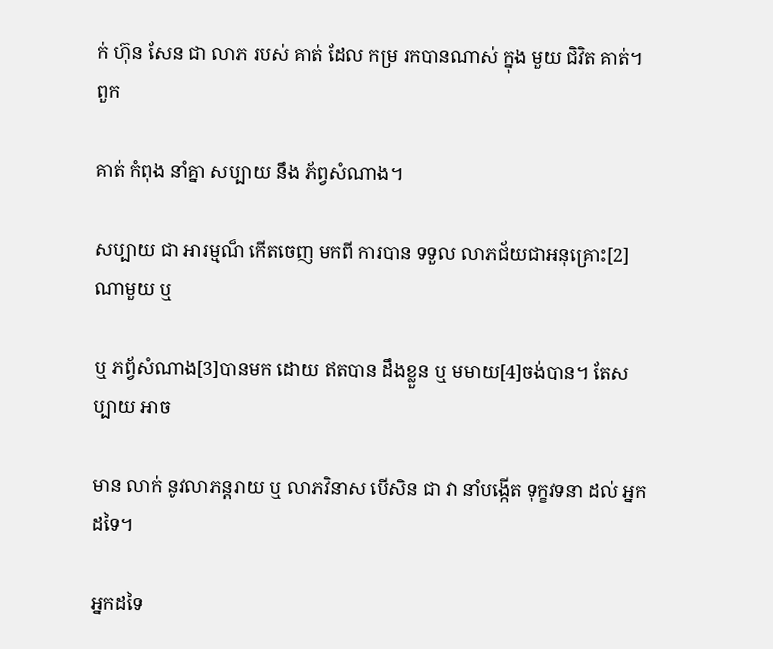ក់ ហ៊ុន សែន ជា លាភ របស់ គាត់ ដែល កម្រ រកបានណាស់ ក្នុង មួយ ជិវិត គាត់។ ពួក

គាត់ កំពុង នាំគ្នា សប្បាយ នឹង ភ័ព្វសំណាង។

សប្បាយ ជា អារម្មណ៏ កើតចេញ មកពី ការបាន ទទួល លាភជ័យជាអនុគ្រោះ[2]ណាមួយ ឬ

ឬ ភព័្វសំណាង[3]បានមក ដោយ ឥតបាន ដឹងខ្លួន ឬ មមាយ[4]ចង់បាន។ តែសប្បាយ អាច

មាន លាក់ នូវលាភន្តរាយ ឬ លាភវិនាស បើសិន ជា វា នាំបង្កើត ទុក្ខវទនា ដល់ អ្នកដទៃ។

អ្នកដទៃ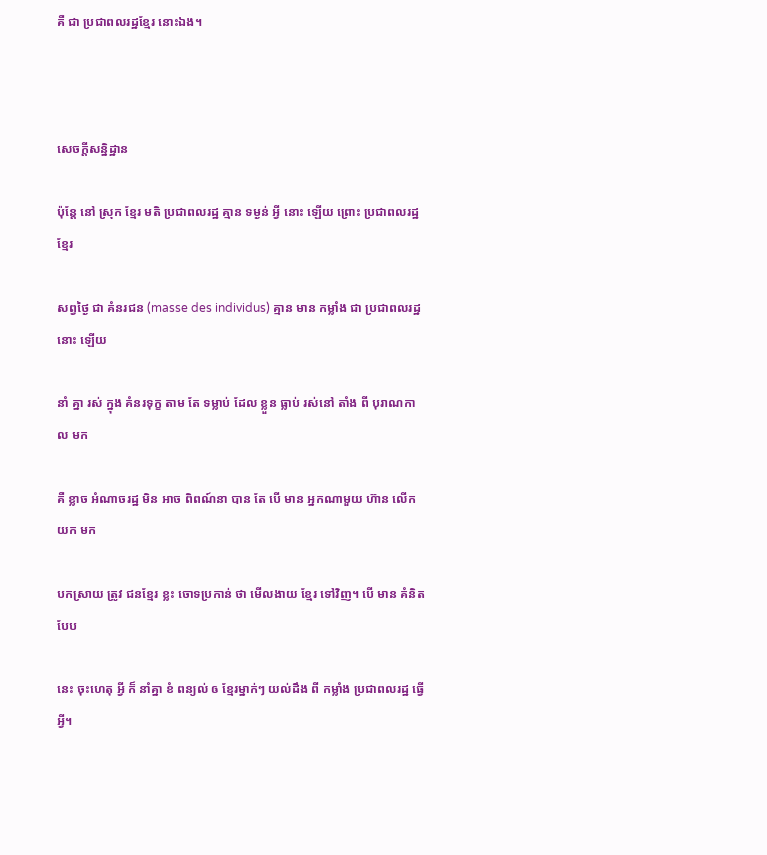គឺ ជា ប្រជាពលរដ្ឋខ្មែរ នោះឯង។



សេចក្តីសន្និដ្ឋាន

ប៉ុន្តែ នៅ ស្រុក ខ្មែរ មតិ ប្រជាពលរដ្ឋ គ្មាន ទម្ងន់ អ្វី នោះ ឡើយ ព្រោះ ប្រជាពលរដ្ឋ ខ្មែរ

សព្វថ្ងៃ ជា គំនរជន (masse des individus) គ្មាន មាន កម្លាំង ជា ប្រជាពលរដ្ឋ នោះ ឡើយ

នាំ គ្នា រស់ ក្នុង គំនរទុក្ខ តាម តែ ទម្លាប់ ដែល ខ្លួន ធ្លាប់ រស់នៅ តាំង ពី បុរាណកាល មក

គឺ ខ្លាច អំណាចរដ្ឋ មិន អាច ពិពណ៍នា បាន តែ បើ មាន អ្នកណាមួយ ហ៊ាន លើក យក មក

បកស្រាយ ត្រូវ ជនខ្មែរ ខ្លះ ចោទប្រកាន់ ថា មើលងាយ ខ្មែរ ទៅវិញ។ បើ មាន គំនិត បែប

នេះ ចុះហេតុ អ្វី ក៏ នាំគ្នា ខំ ពន្យល់ ឲ ខ្មែរម្នាក់ៗ យល់ដឹង ពី កម្លាំង ប្រជាពលរដ្ឋ ធ្វើ អ្វី។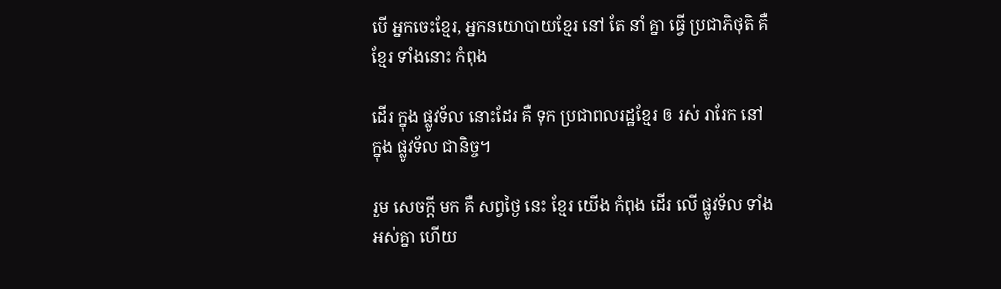បើ អ្នកចេះខ្មែរ, អ្នកនយោបាយខ្មែរ នៅ តែ នាំ គ្នា ធ្វើ ប្រជាភិថុតិ គឺ ខ្មែរ ទាំងនោះ កំពុង

ដើរ ក្នុង ផ្លូវទ័ល នោះដែរ គឺ ទុក ប្រជាពលរដ្ឋខ្មែរ ឲ រស់ រារែក នៅ ក្នុង ផ្លូវទ័ល ជានិច្ច។

រួម សេចក្តី មក គឺ សព្វថ្ងៃ នេះ ខ្មែរ យើង កំពុង ដើរ លើ ផ្លូវទ័ល ទាំងអស់គ្នា ហើយ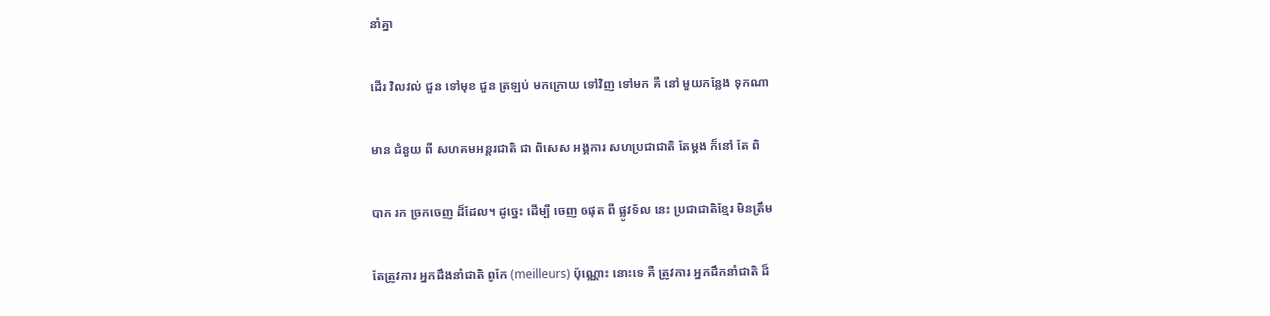នាំគ្នា

ដើរ វិលវល់ ជួន ទៅមុខ ជួន ត្រឡប់ មកក្រោយ ទៅវិញ ទៅមក គឺ នៅ មួយកន្លែង ទុកណា

មាន ជំនួយ ពី សហគមអន្តរជាតិ ជា ពិសេស អង្គការ សហប្រជាជាតិ តែម្តង ក៏នៅ តែ ពិ

បាក រក ច្រកចេញ ដ៏ដែល។ ដូច្នេះ ដើម្បី ចេញ ឲផុត ពី ផ្លូវទ័ល នេះ ប្រជាជាតិខ្មែរ មិនត្រឹម

តែត្រូវការ អ្នកដឹងនាំជាតិ ពូកែ (meilleurs) ប៉ុណ្ណោះ នោះទេ គឺ ត្រូវការ អ្នកដឹកនាំជាតិ ដ៏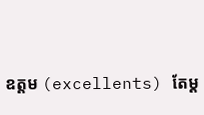ឧត្តម (excellents) តែម្ត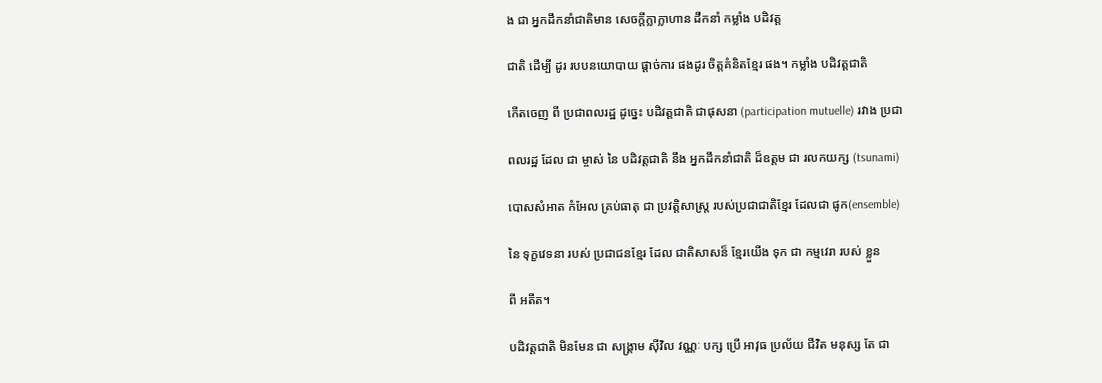ង ជា អ្នកដឹកនាំជាតិមាន សេចក្តីក្លាក្លាហាន ដឹកនាំ កម្លាំង បដិវត្ត

ជាតិ ដើម្បី ដូរ របបនយោបាយ ផ្តាច់ការ ផងដូរ ចិត្តគំនិតខ្មែរ ផង។ កម្លាំង បដិវត្តជាតិ

កើតចេញ ពី ប្រជាពលរដ្ឋ ដូច្នេះ បដិវត្តជាតិ ជាផុសនា (participation mutuelle) រវាង ប្រជា

ពលរដ្ឋ ដែល ជា ម្ចាស់ នៃ បដិវត្តជាតិ នឹង អ្នកដឹកនាំជាតិ ដ៏ឧត្តម ជា រលកយក្ស (tsunami)

បោសសំអាត កំអែល គ្រប់ធាតុ ជា ប្រវត្តិសាស្ត្រ របស់ប្រជាជាតិខ្មែរ ដែលជា ផូក(ensemble)

នៃ ទុក្ខវេទនា របស់ ប្រជាជនខ្មែរ ដែល ជាតិសាសន៏ ខ្មែរយើង ទុក ជា កម្មវេរា របស់ ខ្លួន

ពី អតីត។

បដិវត្តជាតិ មិនមែន ជា សង្គ្រាម ស៊ីវិល វណ្ណៈ បក្ស ប្រើ អាវុធ ប្រល័យ ជីវិត មនុស្ស តែ ជា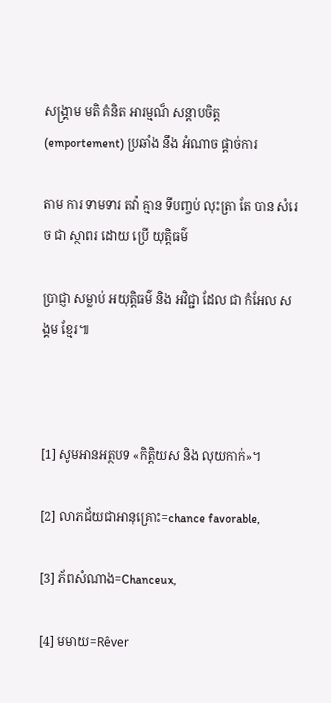សង្គ្រាម មតិ គំនិត អារម្មណ៏ សន្តាបចិត្ត (emportement) ប្រឆាំង នឹង អំណាច ផ្តាច់ការ

តាម ការ ទាមទារ តវ៉ា គ្មាន ទីបញ្ចប់ លុះត្រា តែ បាន សំរេច ជា ស្ថាពរ ដោយ ប្រើ យុត្តិធម៌

ប្រាជ្ញា សម្លាប់ អយុត្តិធម៌ និង អវិជ្ជា ដែល ជា កំអែល សង្គម ខ្មែរ៕



[1] សូមអានអត្ថបទ «កិត្តិយស និង លុយកាក់»។

[2] លាភជ័យជាអានុគ្រោះ=chance favorable,

[3] ភ័ពសំណាង=Chanceux,

[4] មមាយ=Rêver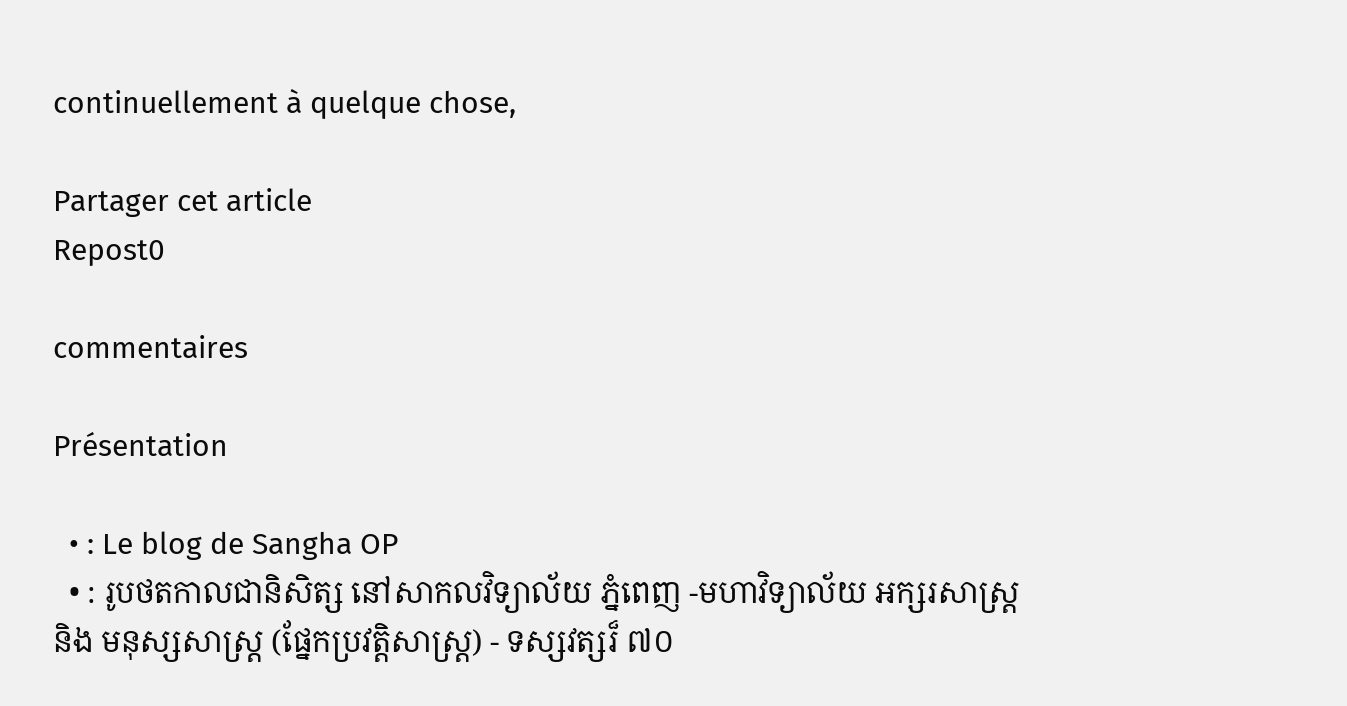continuellement à quelque chose,

Partager cet article
Repost0

commentaires

Présentation

  • : Le blog de Sangha OP
  • : រូបថតកាលជានិសិត្ស នៅសាកលវិទ្យាល័យ ភ្នំពេញ -មហាវិទ្យាល័យ អក្សរសាស្ត្រ និង មនុស្សសាស្ត្រ (ផ្នែកប្រវត្តិសាស្ត្រ) - ទស្សវត្សរ៏ ៧០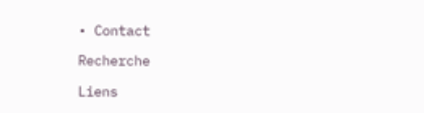• Contact

Recherche

Liens